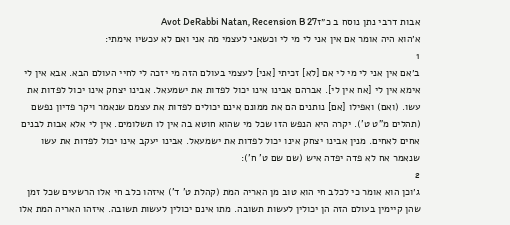אבות דרבי נתן נוסח ב כ״זAvot DeRabbi Natan, Recension B 27
א׳הוא היה אומר אם אין אני לי מי לי וכשאני לעצמי מה אני ואם לא עכשיו אימתי:
1
ב׳אם אין אני לי מי לי אם [לא] זכיתי [אני] לעצמי בעולם הזה מי יזכה לי לחיי העולם הבא. אבא אין לי אימא אין לי [אח אין לי]. אברהם אבינו אינו יכול לפדות את ישמעאל. אבינו יצחק אינו יכול לפדות את עשו. (ואם) ואפילו [אם] נותנים הם את ממונם אינם יכולים לפדות את עצמם שנאמר ויקר פדיון נפשם (תהלים מ"ט ט'). יקרה היא הנפש הזו שכל מי שהוא חוטא בה אין לו תשלומים. אין לי אלא אבות לבנים אחים לאחים. מנין אבינו יצחק אינו יכול לפדות את ישמעאל. אבינו יעקב אינו יכול לפדות את עשו שנאמר אח לא פדה יפדה איש (שם שם ט' ח'):
2
ג׳וכן הוא אומר כי לכלב חי הוא טוב מן האריה המת (קהלת ט' ד') איזהו כלב חי אלו הרשעים שכל זמן שהן קיימין בעולם הזה הן יכולין לעשות תשובה. מתו אינם יכולין לעשות תשובה. איזהו האריה המת אלו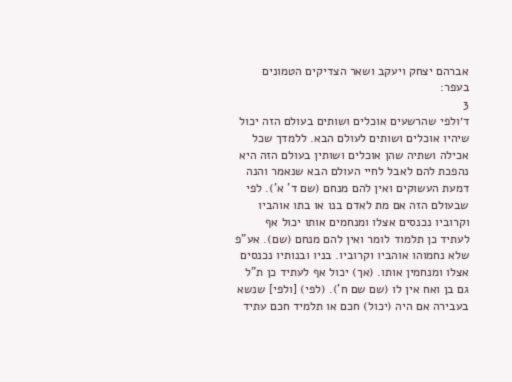אברהם יצחק ויעקב ושאר הצדיקים הטמונים בעפר:
3
ד׳ולפי שהרשעים אוכלים ושותים בעולם הזה יכול שיהיו אוכלים ושותים לעולם הבא. ללמדך שכל אכילה ושתיה שהן אוכלים ושותין בעולם הזה היא נהפכת להם לאבל לחיי העולם הבא שנאמר והנה דמעת העשוקים ואין להם מנחם (שם ד' א'). לפי שבעולם הזה אם מת לאדם בנו או בתו אוהביו וקרוביו נכנסים אצלו ומנחמים אותו יכול אף לעתיד כן תלמוד לומר ואין להם מנחם (שם). אע"פ שלא נחמוהו אוהביו וקרוביו. בניו ובנותיו נכנסים אצלו ומנחמין אותו. (אך) יכול אף לעתיד כן ת"ל גם בן ואח אין לו (שם שם ח'). (לפי) [ולפי] שנשא בעבירה אם היה (יכול) חכם או תלמיד חכם עתיד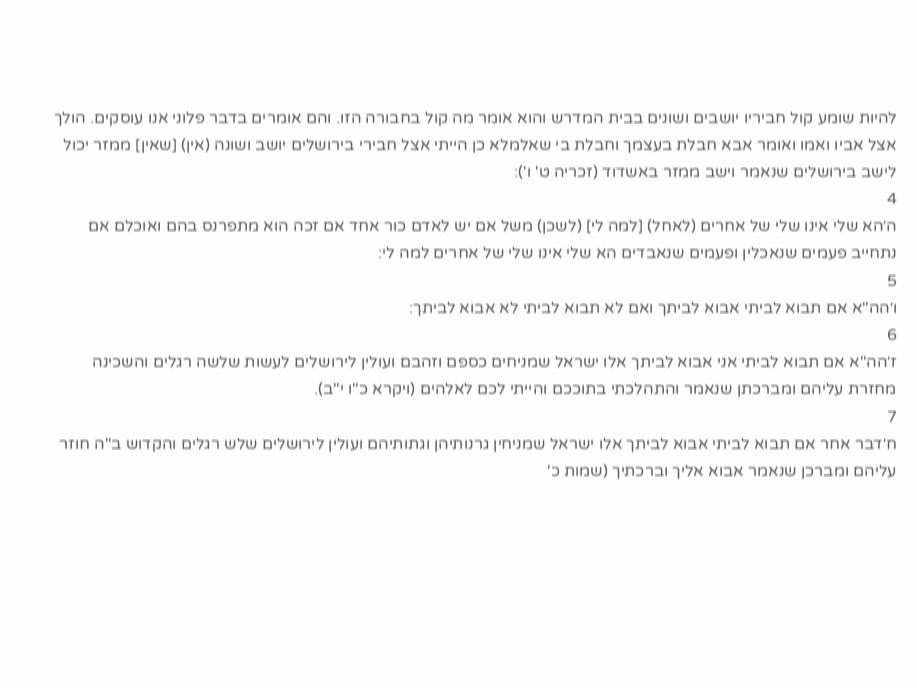להיות שומע קול חביריו יושבים ושונים בבית המדרש והוא אומר מה קול בחבורה הזו. והם אומרים בדבר פלוני אנו עוסקים. הולך אצל אביו ואמו ואומר אבא חבלת בעצמך וחבלת בי שאלמלא כן הייתי אצל חבירי בירושלים יושב ושונה (אין) [שאין] ממזר יכול לישב בירושלים שנאמר וישב ממזר באשדוד (זכריה ט' ו'):
4
ה׳הא שלי אינו שלי של אחרים (לאחל) [למה לי] (לשכן) משל אם יש לאדם כור אחד אם זכה הוא מתפרנס בהם ואוכלם אם נתחייב פעמים שנאכלין ופעמים שנאבדים הא שלי אינו שלי של אחרים למה לי:
5
ו׳הה"א אם תבוא לביתי אבוא לביתך ואם לא תבוא לביתי לא אבוא לביתך:
6
ז׳הה"א אם תבוא לביתי אני אבוא לביתך אלו ישראל שמניחים כספם וזהבם ועולין לירושלים לעשות שלשה רגלים והשכינה מחזרת עליהם ומברכתן שנאמר והתהלכתי בתוככם והייתי לכם לאלהים (ויקרא כ"ו י"ב).
7
ח׳דבר אחר אם תבוא לביתי אבוא לביתך אלו ישראל שמניחין גרנותיהן וגתותיהם ועולין לירושלים שלש רגלים והקדוש ב"ה חוזר עליהם ומברכן שנאמר אבוא אליך וברכתיך (שמות כ'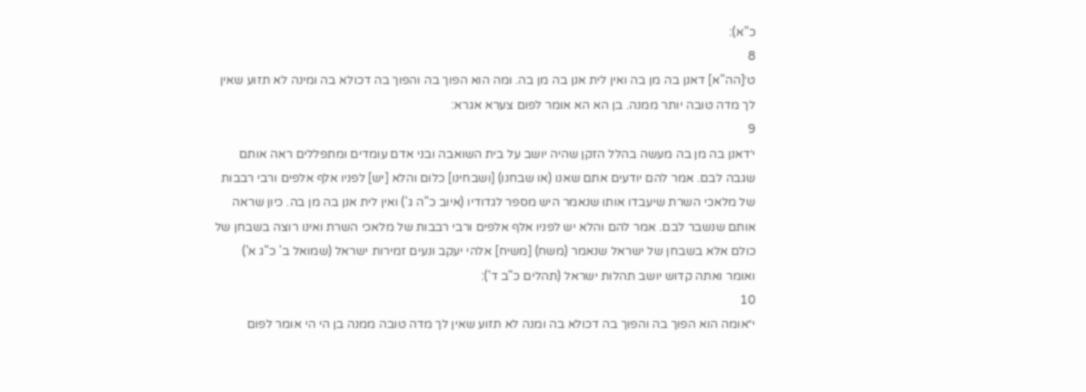כ"א):
8
ט׳[הה"א] דאנן בה מן בה ואין לית אנן בה מן בה. ומה הוא הפוך בה והפוך בה דכולא בה ומינה לא תזוע שאין לך מדה טובה יותר ממנה. בן הא הא אומר לפום צערא אגרא:
9
י׳דאנן בה מן בה מעשה בהלל הזקן שהיה יושב על בית השואבה ובני אדם עומדים ומתפללים ראה אותם שגבה לבם. אמר להם יודעים אתם שאנו (או שבחנו) [ושבחינו] כלום והלא [יש] לפניו אלף אלפים ורבי רבבות של מלאכי השרת שיעבדו אותו שנאמר היש מספר לגדודיו (איוב כ"ה ג') ואין לית אנן בה מן בה. כיון שראה אותם שנשבר לבם. אמר להם והלא יש לפניו אלף אלפים ורבי רבבות של מלאכי השרת ואינו רוצה בשבחן של כולם אלא בשבחן של ישראל שנאמר (משח) [משיח] אלהי יעקב ונעים זמירות ישראל (שמואל ב' כ"ג א') ואומר ואתה קדוש יושב תהלות ישראל (תהלים כ"ב ד'):
10
י״אומה הוא הפוך בה והפוך בה דכולא בה ומנה לא תזוע שאין לך מדה טובה ממנה בן הי הי אומר לפום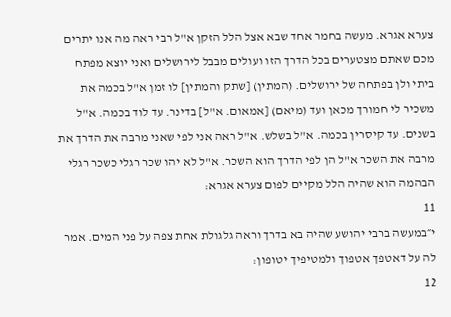צערא אגרא. מעשה בחמר אחד שבא אצל הלל הזקן א"ל רבי ראה מה אנו יתרים מכם שאתם מצטערים בכל הדרך הזו ועולים מבבל לירושלים ואני יוצא מפתח ביתי ולן בפתחה של ירושלים. (המתין) [שתק והמתין] לו זמן א"ל בכמה את משכיר לי חמורך מכאן ועד (מיאם) [אמאום. א"ל] בדינר. עד לוד בכמה. א"ל בשנים. עד קיסרין בכמה. א"ל בשלש. א"ל ראה אני לפי שאני מרבה את הדרך את מרבה את השכר א"ל הן לפי הדרך הוא השכר. א"ל לא יהו שכר רגלי כשכר רגלי הבהמה הוא שהיה הלל מקיים לפום צערא אגרא:
11
י״במעשה ברבי יהושע שהיה בא בדרך וראה גלגולת אחת צפה על פני המים. אמר לה על דאטפך אטפוך ולמטיפיך יטופון:
12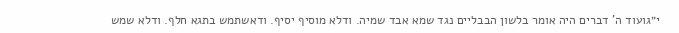י״גועוד ה' דברים היה אומר בלשון הבבליים נגד שמא אבד שמיה. ודלא מוסיף יסיף. ודאשתמש בתגא חלף. ודלא שמש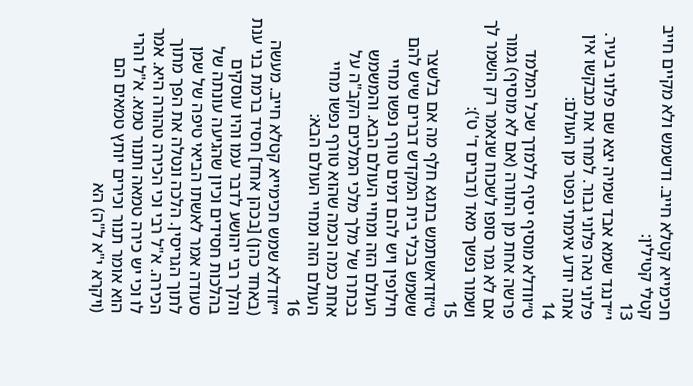חכימייא קטלא חייב. ודשמש ולא מקיים חייב קטלי קטילין:
13
י״דנגד שמא אבד שמיה יצא שם פלוני בעיר. פלוני נאה פלוני גבור. למחר את מבקשו אין אתה יודע אימתי נפטר מן העולם:
14
ט״וודלא מוסיף יסיף ללמדך שכל המלמד פרשה אחת מן התורה (אם לא מוסיף) גמור אם לא גמר סופו לשכוח שנאמר רק השמר לך ושמור נפשך מאד (דברים ד' ט'):
15
ט״זודאשתמש בתגא חלף מה אם בלשצר ששמש בכלי בית המקדש דברים שיש להם חילופין ויש להם דמים טורף נפשו מחיי העולם הזה ומחיי העולם הבא. והמשמש בכתרו של מלך מלכי המלכים הקב"ה על אחת כמה וכמה שהוא טורף נפשו מחיי העולם הזה ומחיי העולם הבא:
16
י״זודלא שמש חכימייא קטלא חייב. מעשה (באחד כהן) [בכהן אחד] חסיד ברמת בני ענת והלך רבי יהושע לדבר עמו והיו עוסקים בהלכות חסידים וכיון שהגיעה עונתה של סעודה אמר לאשתו הביאי טיפה של שמן לתוך הגריסין. הלכה ונטלה את הפך מתוך הכירה. א"ל רבי וכי הכירה טהורה היא. אמר לו וכי יש כירה טמאה ותנור טמא. א"ל והרי הוא אומר תנור וכירים יותץ טמאים הם (ויקרא י"א ל"ה) הא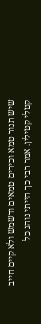שיש תנור טמא וכירים טמאים ודשמש ולא קיים חייב קטלי קטילין. אמר רבי כך הייתי נוהג כל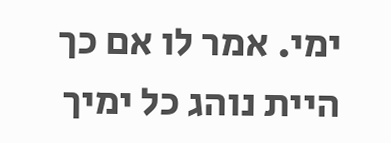ימי. אמר לו אם כך היית נוהג כל ימיך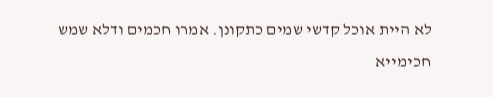לא היית אוכל קדשי שמים כתקונן. אמרו חכמים ודלא שמש חכימייא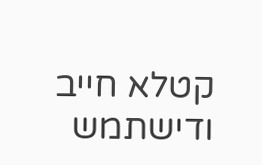קטלא חייב ודישתמש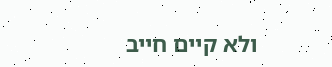ולא קיים חייב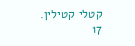קטלי קטילין.
17